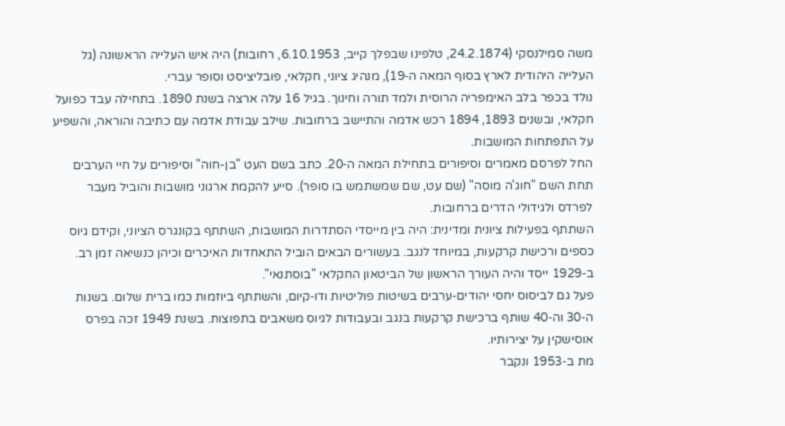משה סמילנסקי (24.2.1874, טלפינו שבפלך קייב, 6.10.1953, רחובות) היה איש העלייה הראשונה (גל העלייה היהודית לארץ בסוף המאה ה‑19), מנהיג ציוני, חקלאי, פובליציסט וסופר עברי.
נולד בכפר בלב האימפריה הרוסית ולמד תורה וחינוך. בגיל 16 עלה ארצה בשנת 1890. בתחילה עבד כפועל חקלאי, ובשנים 1893, 1894 רכש אדמה והתיישב ברחובות. שילב עבודת אדמה עם כתיבה והוראה, והשפיע על התפתחות המושבות.
החל לפרסם מאמרים וסיפורים בתחילת המאה ה‑20. כתב בשם העט "בן-חוה" וסיפורים על חיי הערבים תחת השם "חוג'ה מוסה" (שם עט, שם שמשתמש בו סופר). סייע להקמת ארגוני מושבות והוביל מעבר לפרדס ולגידולי הדרים ברחובות.
השתתף בפעילות ציונית ומדינית: היה בין מייסדי הסתדרות המושבות, השתתף בקונגרס הציוני, וקידם גיוס כספים ורכישת קרקעות, במיוחד לנגב. בעשורים הבאים הוביל התאחדות האיכרים וכיהן כנשיאה זמן רב. ב‑1929 ייסד והיה העורך הראשון של הביטאון החקלאי "בוסתנאי".
פעל גם לביסוס יחסי יהודים‑ערבים בשיטות פוליטיות ודו‑קיום, והשתתף ביוזמות כמו ברית שלום. בשנות ה‑30 וה‑40 שותף ברכישת קרקעות בנגב ובעבודות לגיוס משאבים בתפוצות. בשנת 1949 זכה בפרס אוסישקין על יצירותיו.
מת ב‑1953 ונקבר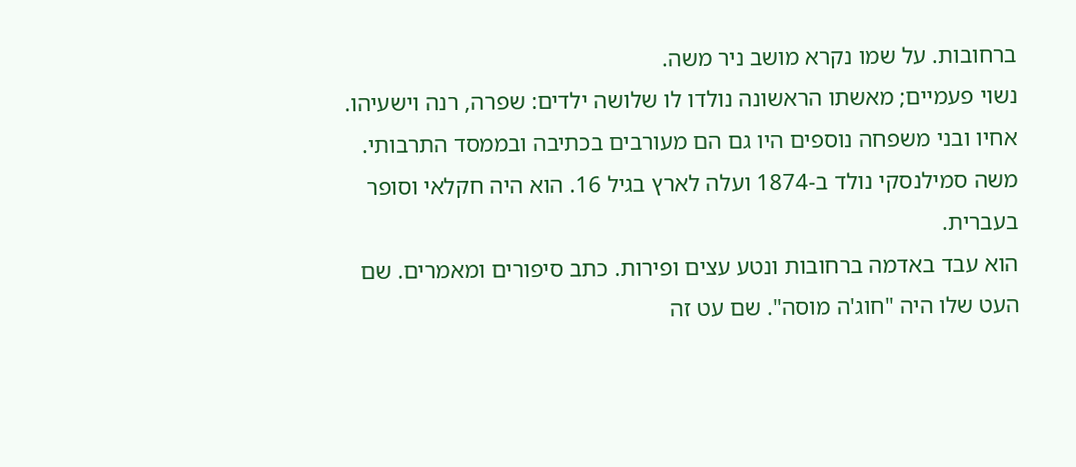ברחובות. על שמו נקרא מושב ניר משה.
נשוי פעמיים; מאשתו הראשונה נולדו לו שלושה ילדים: שפרה, רנה וישעיהו. אחיו ובני משפחה נוספים היו גם הם מעורבים בכתיבה ובממסד התרבותי.
משה סמילנסקי נולד ב‑1874 ועלה לארץ בגיל 16. הוא היה חקלאי וסופר בעברית.
הוא עבד באדמה ברחובות ונטע עצים ופירות. כתב סיפורים ומאמרים. שם העט שלו היה "חוג'ה מוסה". שם עט זה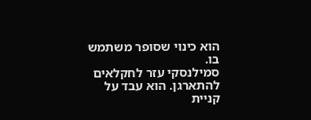הוא כינוי שסופר משתמש בו.
סמילנסקי עזר לחקלאים להתארגן. הוא עבד על קניית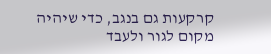קרקעות גם בנגב, כדי שיהיה מקום לגור ולעבד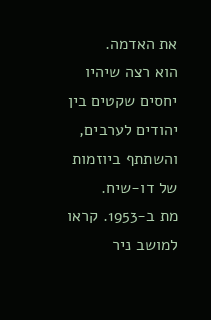את האדמה.
הוא רצה שיהיו יחסים שקטים בין יהודים לערבים, והשתתף ביוזמות של דו‑שיח.
מת ב‑1953. קראו למושב ניר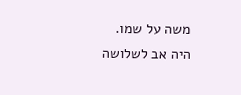משה על שמו.
היה אב לשלושה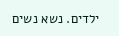ילדים. נשא נשים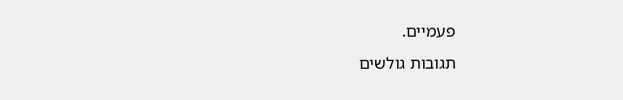פעמיים.
תגובות גולשים